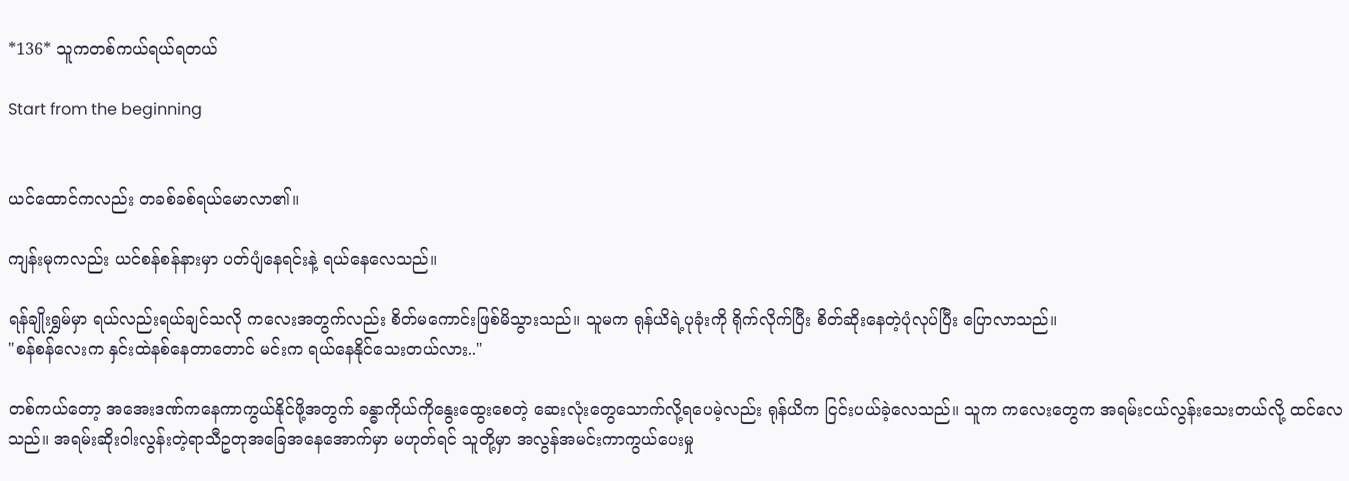*136* သူကတစ်ကယ်ရယ်ရတယ်

Start from the beginning


ယင်ထောင်ကလည်း တခစ်ခစ်ရယ်မောလာ၏။

ကျန်းမုကလည်း ယင်စန်စန်နားမှာ ပတ်ပျံနေရင်းနဲ့ ရယ်နေလေသည်။

ရန်ချိုးရွှမ်မှာ ရယ်လည်းရယ်ချင်သလို ကလေးအတွက်လည်း စိတ်မကောင်းဖြစ်မိသွားသည်။ သူမက ရုန်ယိရဲ့ပုခုံးကို ရိုက်လိုက်ပြီး စိတ်ဆိုးနေတဲ့ပုံလုပ်ပြီး ပြောလာသည်။
"စန်စန်လေးက နှင်းထဲနစ်နေတာတောင် မင်းက ရယ်နေနိုင်သေးတယ်လား.."

တစ်ကယ်တော့ အအေးဒဏ်ကနေကာကွယ်နိုင်ဖို့အတွက် ခန္ဓာကိုယ်ကိုနွေးထွေးစေတဲ့ ဆေးလုံးတွေသောက်လို့ရပေမဲ့လည်း ရုန်ယိက ငြင်းပယ်ခဲ့လေသည်။ သူက ကလေးတွေက အရမ်းငယ်လွန်းသေးတယ်လို့ ထင်လေသည်။ အရမ်းဆိုးဝါးလွန်းတဲ့ရာသီဥတုအခြေအနေအောက်မှာ မဟုတ်ရင် သူတို့မှာ အလွန်အမင်းကာကွယ်ပေးမှု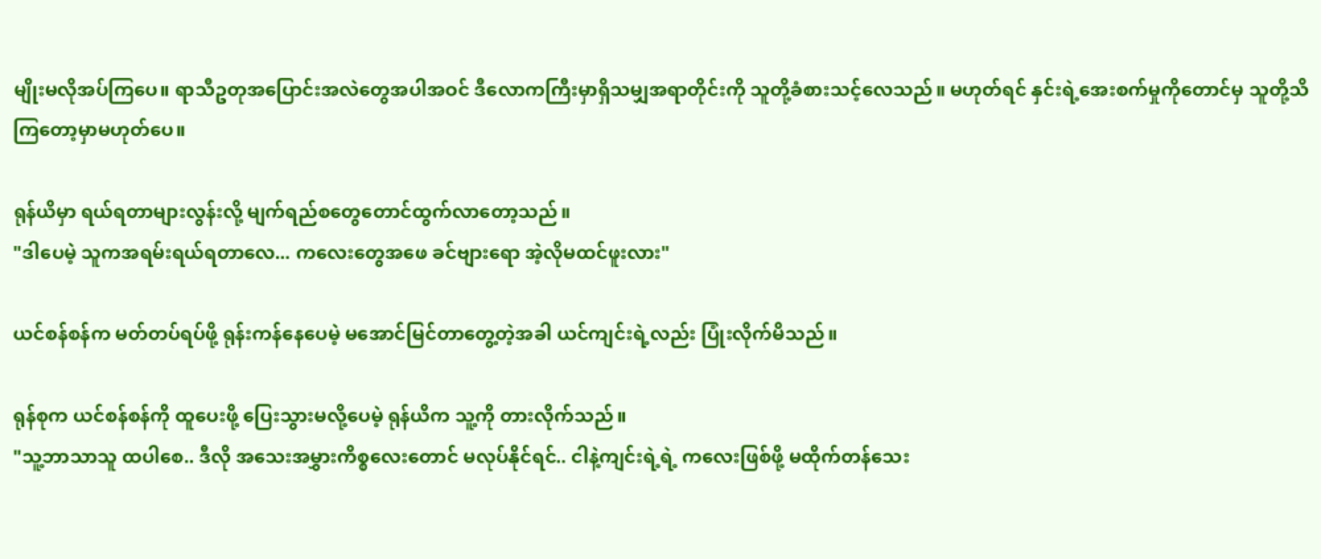မျိုးမလိုအပ်ကြပေ။ ရာသီဥတုအပြောင်းအလဲတွေအပါအဝင် ဒီလောကကြီးမှာရှိသမျှအရာတိုင်းကို သူတို့ခံစားသင့်လေသည်။ မဟုတ်ရင် နှင်းရဲ့အေးစက်မှုကိုတောင်မှ သူတို့သိကြတော့မှာမဟုတ်ပေ။

ရုန်ယိမှာ ရယ်ရတာများလွန်းလို့ မျက်ရည်စတွေတောင်ထွက်လာတော့သည်။
"ဒါပေမဲ့ သူကအရမ်းရယ်ရတာလေ... ကလေးတွေအဖေ ခင်ဗျားရော အဲ့လိုမထင်ဖူးလား"

ယင်စန်စန်က မတ်တပ်ရပ်ဖို့ ရုန်းကန်နေပေမဲ့ မအောင်မြင်တာတွေ့တဲ့အခါ ယင်ကျင်းရဲ့လည်း ပြုံးလိုက်မိသည်။

ရုန်စုက ယင်စန်စန်ကို ထူပေးဖို့ ပြေးသွားမလို့ပေမဲ့ ရုန်ယိက သူ့ကို တားလိုက်သည်။
"သူ့ဘာသာသူ ထပါစေ.. ဒီလို အသေးအမွှားကိစ္စလေးတောင် မလုပ်နိုင်ရင်.. ငါနဲ့ကျင်းရဲ့ရဲ့ ကလေးဖြစ်ဖို့ မထိုက်တန်သေး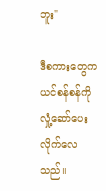ဘူး"

ဒီစကားတွေက ယင်စန်စန်ကို လှုံ့ဆော်ပေးလိုက်လေသည်။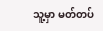သူ့မှာ မတ်တပ်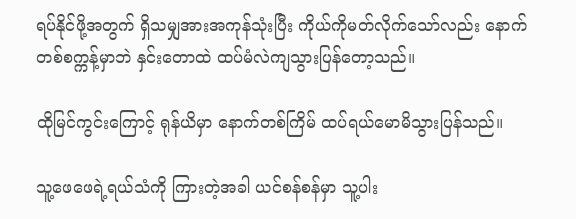ရပ်နိုင်ဖို့အတွက် ရှိသမျှအားအကုန်သုံးပြီး ကိုယ်ကိုမတ်လိုက်သော်လည်း နောက်တစ်စက္ကန့်မှာဘဲ နှင်းတောထဲ ထပ်မံလဲကျသွားပြန်တော့သည်။

ထိုမြင်ကွင်းကြောင့် ရုန်ယိမှာ နောက်တစ်ကြိမ် ထပ်ရယ်မောမိသွားပြန်သည်။

သူ့ဖေဖေရဲ့ရယ်သံကို ကြားတဲ့အခါ ယင်စန်စန်မှာ သူ့ပါး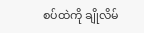စပ်ထဲကို ချိုလိမ်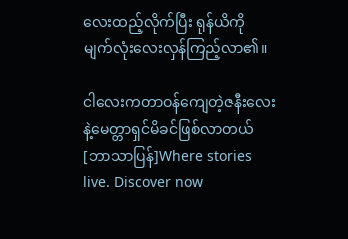လေးထည့်လိုက်ပြီး ရုန်ယိကို မျက်လုံးလေးလှန်ကြည့်လာ၏။

ငါလေးကတာဝန်ကျေတဲ့ဇနီးလေးနဲ့မေတ္တာရှင်မိခင်ဖြစ်လာတယ်[ဘာသာပြန်]Where stories live. Discover now